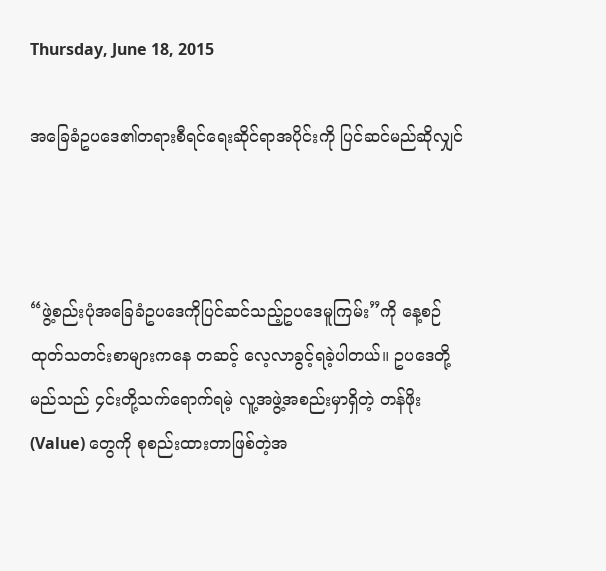Thursday, June 18, 2015

အခြေခံဥပဒေ၏တရားစီရင်ရေးဆိုင်ရာအပိုင်းကို ပြင်ဆင်မည်ဆိုလျှင်



“ဖွဲ့စည်းပုံအခြေခံဥပဒေကိုပြင်ဆင်သည့်ဥပဒေမူကြမ်း”ကို နေ့စဉ်ထုတ်သတင်းစာများကနေ တဆင့် လေ့လာခွင့်ရခဲ့ပါတယ်။ ဥပဒေတို့မည်သည် ၄င်းတို့သက်ရောက်ရမဲ့ လူ့အဖွဲ့အစည်းမှာရှိတဲ့ တန်ဖိုး (Value) တွေကို စုစည်းထားတာဖြစ်တဲ့အ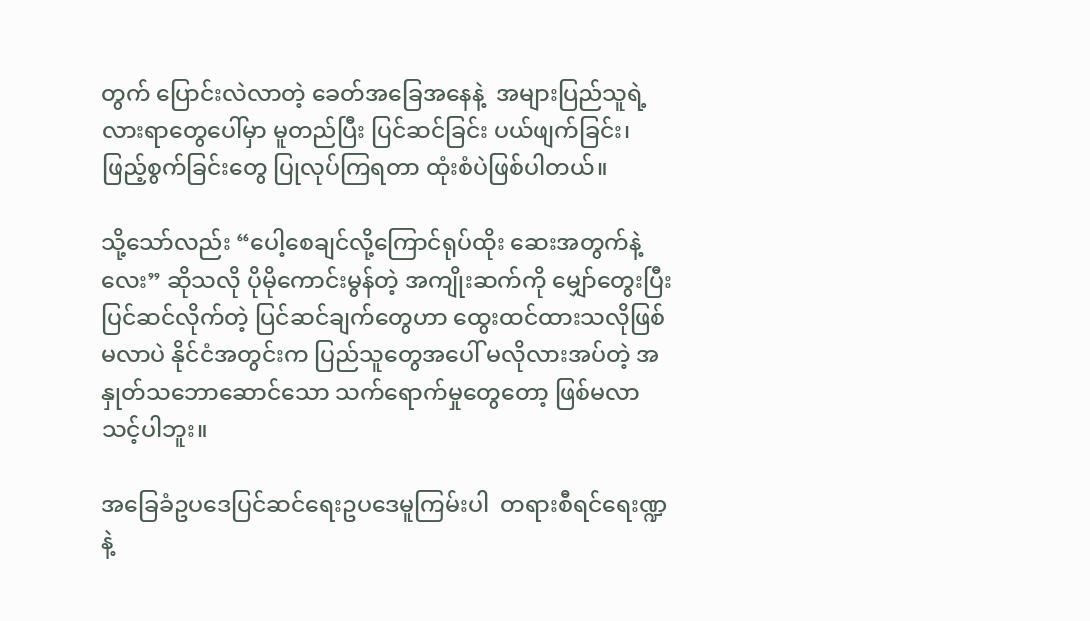တွက် ပြောင်းလဲလာတဲ့ ခေတ်အခြေအနေနဲ့  အများပြည်သူရဲ့လားရာတွေပေါ်မှာ မူတည်ပြီး ပြင်ဆင်ခြင်း ပယ်ဖျက်ခြင်း၊ ဖြည့်စွက်ခြင်းတွေ ပြုလုပ်ကြရတာ ထုံးစံပဲဖြစ်ပါတယ်။

သို့သော်လည်း “ပေါ့စေချင်လို့ကြောင်ရုပ်ထိုး ဆေးအတွက်နဲ့လေး” ဆိုသလို ပိုမိုကောင်းမွန်တဲ့ အကျိုးဆက်ကို မျှော်တွေးပြီး ပြင်ဆင်လိုက်တဲ့ ပြင်ဆင်ချက်တွေဟာ ထွေးထင်ထားသလိုဖြစ်မလာပဲ နိုင်ငံအတွင်းက ပြည်သူတွေအပေါ် မလိုလားအပ်တဲ့ အနှုတ်သဘောဆောင်သော သက်ရောက်မှုတွေတော့ ဖြစ်မလာသင့်ပါဘူး။

အခြေခံဥပဒေပြင်ဆင်ရေးဥပဒေမူကြမ်းပါ  တရားစီရင်ရေးဏ္ဍနဲ့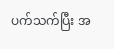ပက်သက်ပြီး အ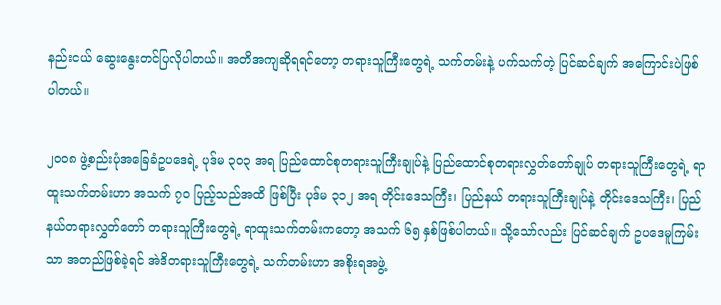နည်းငယ် ဆွေးနွေးတင်ပြလိုပါတယ်။ အတိအကျဆိုရရင်တော့ တရားသူကြီးတွေရဲ့ သက်တမ်းနဲ့ ပက်သက်တဲ့ ပြင်ဆင်ချက် အကြောင်းပဲဖြစ်ပါတယ်။

၂၀၀၈ ဖွဲ့စည်းပုံအခြေခံဥပဒေရဲ့ ပုဒ်မ ၃၀၃ အရ ပြည်ထောင်စုတရားသူကြီးချုပ်နဲ့ ပြည်ထောင်စုတရားလွှတ်တော်ချုပ် တရားသူကြီးတွေရဲ့ ရာထူးသက်တမ်းဟာ အသက် ၇၀ ပြည့်သည်အထိ ဖြစ်ပြီး ပုဒ်မ ၃၁၂ အရ တိုင်းဒေသကြီး၊ ပြည်နယ် တရားသူကြီးချုပ်နဲ့ တိုင်းဒေသကြီး၊ ပြည်နယ်တရားလွှတ်တော် တရားသူကြီးတွေရဲ့ ရာထူးသက်တမ်းကတော့ အသက် ၆၅ နှစ်ဖြစ်ပါတယ်။ သို့သော်လည်း ပြင်ဆင်ချက် ဥပဒေမူကြမ်းသာ အတည်ဖြစ်ခဲ့ရင် အဲဒိတရားသူကြီးတွေရဲ့ သက်တမ်းဟာ အစိုးရအဖွဲ့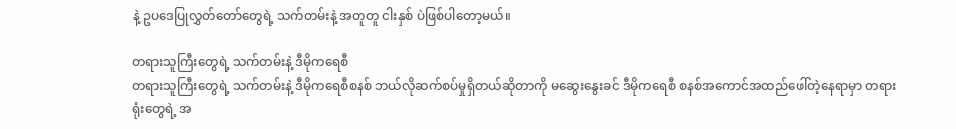နဲ့ ဥပဒေပြုလွှတ်တော်တွေရဲ့ သက်တမ်းနဲ့ အတူတူ ငါးနှစ် ပဲဖြစ်ပါတော့မယ်။

တရားသူကြီးတွေရဲ့ သက်တမ်းနဲ့ ဒီမိုကရေစီ
တရားသူကြီးတွေရဲ့ သက်တမ်းနဲ့ ဒီမိုကရေစီစနစ် ဘယ်လိုဆက်စပ်မှုရှိတယ်ဆိုတာကို မဆွေးနွေးခင် ဒီမိုကရေစီ စနစ်အကောင်အထည်ဖေါ်တဲ့နေရာမှာ တရားရုံးတွေရဲ့ အ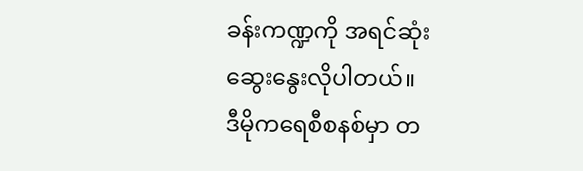ခန်းကဏ္ဍကို အရင်ဆုံးဆွေးနွေးလိုပါတယ်။
ဒီမိုကရေစီစနစ်မှာ တ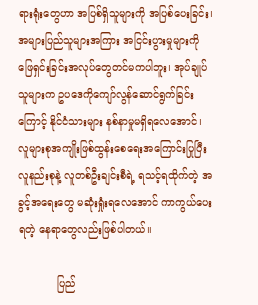ရားရုံးတွေဟာ အပြစ်ရှိသူများကို အပြစ်ပေးခြင်း၊ အများပြည်သူများအကြား အငြင်းပွားမှုများကို ဖြေရှင်းခြင်းအလုပ်တွေတင်မကပါဘူး၊ အုပ်ချုပ်သူများက ဥပဒေကိုကျော်လွန်ဆောင်ရွက်ခြင်းကြောင့် နိုင်ငံသားများ နစ်နာမှုမရှိရလေအောင်၊  လူများစုအကျိုးဖြစ်ထွန်းစေရေးအကြောင်းပြုပြီး  လူနည်းစုနဲ့ လူတစ်ဦးချင်းစီရဲ့ ရသင့်ရထိုက်တဲ့ အခွင့်အရေးတွေ မဆုံးရှုံးရလေအောင် ကာကွယ်ပေးရတဲ့ နေရာတွေလည်းဖြစ်ပါတယ်။

            ပြည်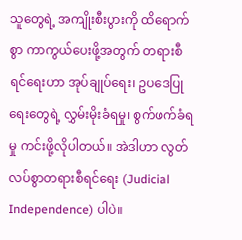သူတွေရဲ့ အကျိုးစီးပွားကို ထိရောက်စွာ ကာကွယ်ပေးဖို့အတွက် တရားစီရင်ရေးဟာ အုပ်ချုပ်ရေး၊ ဥပဒေပြုရေးတွေရဲ့ လွှမ်းမိုးခံရမှု၊ စွက်ဖက်ခံရမှု ကင်းဖို့လိုပါတယ်။ အဲဒါဟာ လွတ်လပ်စွာတရားစီရင်ရေး (Judicial Independence) ပါပဲ။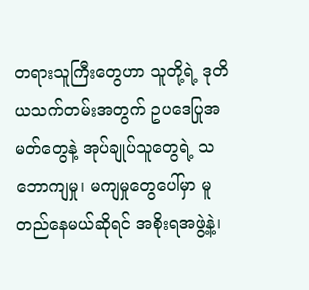တရားသူကြီးတွေဟာ သူတို့ရဲ့ ဒုတိယသက်တမ်းအတွက် ဥပဒေပြုအမတ်တွေနဲ့ အုပ်ချုပ်သူတွေရဲ့ သဘောကျမှု၊ မကျမှုတွေပေါ်မှာ မူတည်နေမယ်ဆိုရင် အစိုးရအဖွဲ့နဲ့၊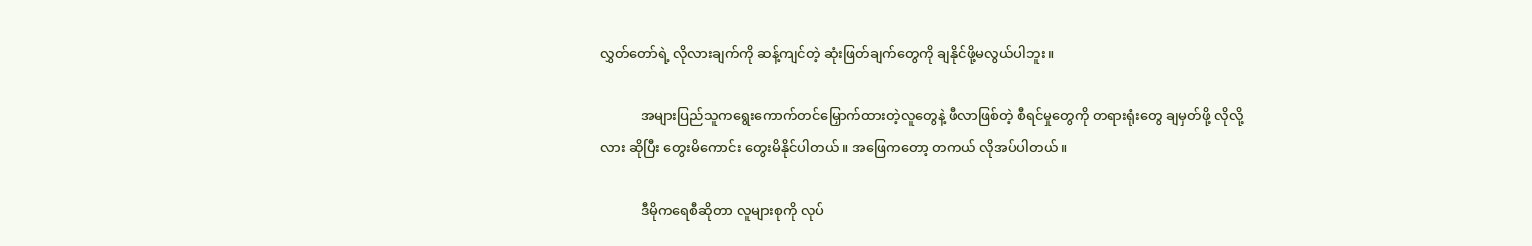လွှတ်တော်ရဲ့ လိုလားချက်ကို ဆန့်ကျင်တဲ့ ဆုံးဖြတ်ချက်တွေကို ချနိုင်ဖို့မလွယ်ပါဘူး။

            အများပြည်သူကရွေးကောက်တင်မြှောက်ထားတဲ့လူတွေနဲ့ ဖီလာဖြစ်တဲ့ စီရင်မှုတွေကို တရားရုံးတွေ ချမှတ်ဖို့ လိုလို့လား ဆိုပြီး တွေးမိကောင်း တွေးမိနိုင်ပါတယ်။ အဖြေကတော့ တကယ် လိုအပ်ပါတယ်။

            ဒီမိုကရေစီဆိုတာ လူများစုကို လုပ်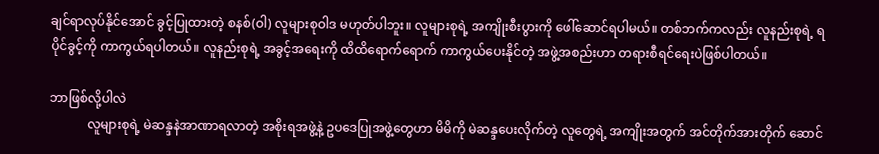ချင်ရာလုပ်နိုင်အောင် ခွင့်ပြုထားတဲ့ စနစ်(ဝါ) လူများစုဝါဒ မဟုတ်ပါဘူး။ လူများစုရဲ့ အကျိုးစီးပွားကို ဖေါ်ဆောင်ရပါမယ်။ တစ်ဘက်ကလည်း လူနည်းစုရဲ့ ရပိုင်ခွင့်ကို ကာကွယ်ရပါတယ်။ လူနည်းစုရဲ့ အခွင့်အရေးကို ထိထိရောက်ရောက် ကာကွယ်ပေးနိုင်တဲ့ အဖွဲ့အစည်းဟာ တရားစီရင်ရေးပဲဖြစ်ပါတယ်။

ဘာဖြစ်လို့ပါလဲ
            လူများစုရဲ့ မဲဆန္ဒနဲအာဏာရလာတဲ့ အစိုးရအဖွဲ့နဲ့ ဥပဒေပြုအဖွဲ့တွေဟာ မိမိကို မဲဆန္ဒပေးလိုက်တဲ့ လူတွေရဲ့ အကျိုးအတွက် အင်တိုက်အားတိုက် ဆောင်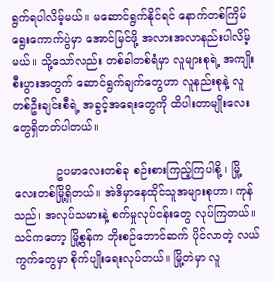ရွက်ရပါလိမ့်မယ်။ မဆောင်ရွက်နိုင်ရင် နောက်တစ်ကြိမ်ရွေးကောက်ပွဲမှာ အောင်မြင်ဖို့ အလားအလာနည်းပါလိမ့်မယ်။ သို့သော်လည်း တစ်ခါတစ်ရံမှာ လူများစုရဲ့ အကျိုးစီးပွားအတွက် ဆောင်ရွက်ချက်တွေဟာ လူနည်းစုနဲ့ လူတစ်ဦးချင်းစီရဲ့ အခွင့်အရေးတွေကို ထိပါးတာမျိုးလေးတွေရှိတတ်ပါတယ်။

            ဥပမာလေးတစ်ခု စဉ်းစားကြည့်ကြပါစို့ ၊ မြို့လေးတစ်မြို့ရှိတယ်။ အဲဒိမှာနေထိုင်သူအများစုဟာ၊ ကုန်သည်၊ အလုပ်သမားနဲ့ စက်မှုလုပ်ငန်းတွေ လုပ်ကြတယ်။ သင်ကတော့ မြို့စွန်က ဘိုးစဉ်ဘောင်ဆက် ပိုင်လာတဲ့ လယ်ကွက်တွေမှာ စိုက်ပျိုးရေးလုပ်တယ်။ မြို့တဲမှာ လူ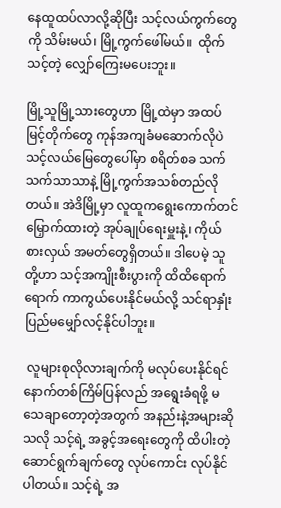နေထူထပ်လာလို့ဆိုပြီး သင့်လယ်ကွက်တွေကို သိမ်းမယ်၊ မြို့ကွက်ဖေါ်မယ်။  ထိုက်သင့်တဲ့ လျှော်ကြေးမပေးဘူး။

မြို့သူမြို့သားတွေဟာ မြို့ထဲမှာ အထပ်မြင့်တိုက်တွေ ကုန်အကျခံမဆောက်လိုပဲ သင့်လယ်မြေတွေပေါ်မှာ စရိတ်စခ သက်သက်သာသာနဲ့ မြို့ကွက်အသစ်တည်လိုတယ်။ အဲဒိမြို့မှာ လူထူကရွေးကောက်တင်မြှောက်ထားတဲ့ အုပ်ချုပ်ရေးမှူးနဲ့၊ ကိုယ်စားလှယ် အမတ်တွေရှိတယ်။ ဒါပေမဲ့ သူတို့ဟာ သင့်အကျိုးစီးပွားကို ထိထိရောက်ရောက် ကာကွယ်ပေးနိုင်မယ်လို့ သင်ရာနှုံးပြည်မမျှော်လင့်နိုင်ပါဘူး။

 လူများစုလိုလားချက်ကို မလုပ်ပေးနိုင်ရင် နောက်တစ်ကြိမ်ပြန်လည် အရွေးခံရဖို့ မသေချာတော့တဲ့အတွက် အနည်းနဲ့အများဆိုသလို သင့်ရဲ့ အခွင့်အရေးတွေကို ထိပါးတဲ့ ဆောင်ရွက်ချက်တွေ လုပ်ကောင်း လုပ်နိုင်ပါတယ်။ သင့်ရဲ့ အ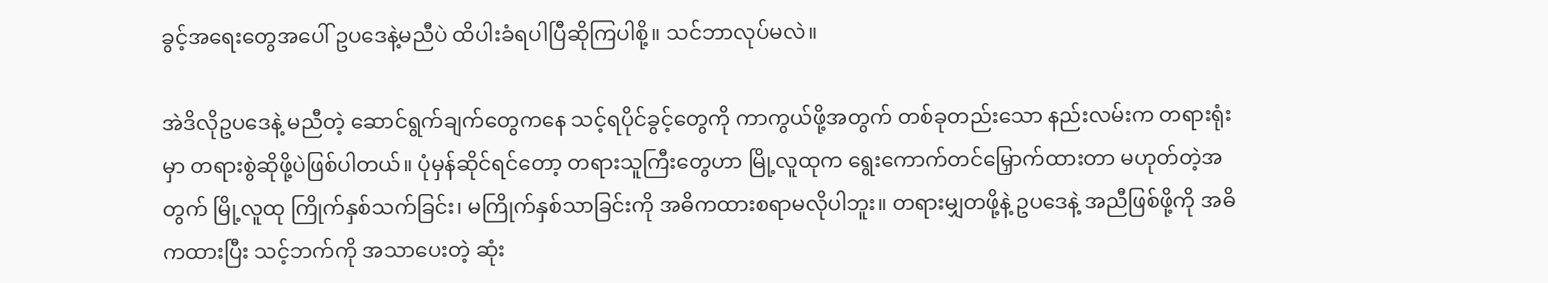ခွင့်အရေးတွေအပေါ် ဥပဒေနဲ့မညီပဲ ထိပါးခံရပါပြီဆိုကြပါစို့။ သင်ဘာလုပ်မလဲ။

အဲဒိလိုဥပဒေနဲ့ မညီတဲ့ ဆောင်ရွက်ချက်တွေကနေ သင့်ရပိုင်ခွင့်တွေကို ကာကွယ်ဖို့အတွက် တစ်ခုတည်းသော နည်းလမ်းက တရားရုံးမှာ တရားစွဲဆိုဖို့ပဲဖြစ်ပါတယ်။ ပုံမှန်ဆိုင်ရင်တော့ တရားသူကြီးတွေဟာ မြို့လူထုက ရွေးကောက်တင်မြှောက်ထားတာ မဟုတ်တဲ့အတွက် မြို့လူထု ကြိုက်နှစ်သက်ခြင်း၊ မကြိုက်နှစ်သာခြင်းကို အဓိကထားစရာမလိုပါဘူး။ တရားမျှတဖို့နဲ့ ဥပဒေနဲ့ အညီဖြစ်ဖို့ကို အဓိကထားပြီး သင့်ဘက်ကို အသာပေးတဲ့ ဆုံး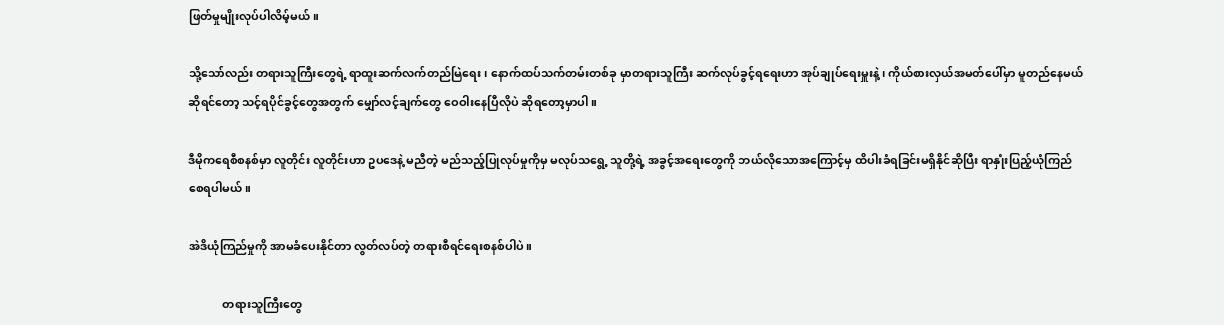ဖြတ်မှုမျိုးလုပ်ပါလိမ့်မယ်။

သို့သော်လည်း တရားသူကြီးတွေရဲ့ ရာထူးဆက်လက်တည်မြဲရေး၊ နောက်ထပ်သက်တမ်းတစ်ခု မှာတရားသူကြီး ဆက်လုပ်ခွင့်ရရေးဟာ အုပ်ချုပ်ရေးမှူးနဲ့၊ ကိုယ်စားလှယ်အမတ်ပေါ်မှာ မူတည်နေမယ်ဆိုရင်တော့ သင့်ရပိုင်ခွင့်တွေအတွက် မျှော်လင့်ချက်တွေ ဝေဝါးနေပြီလိုပဲ ဆိုရတော့မှာပါ။

ဒီမိုကရေစီစနစ်မှာ လူတိုင်း လူတိုင်းဟာ ဥပဒေနဲ့ မညီတဲ့ မည်သည့်ပြုလုပ်မှုကိုမှ မလုပ်သရွေ့ သူတို့ရဲ့ အခွင့်အရေးတွေကို ဘယ်လိုသောအကြောင့်မှ ထိပါးခံရခြင်းမရှိနိုင်ဆိုပြီး ရာနှုံးပြည့်ယုံကြည်စေရပါမယ်။

အဲဒိယုံကြည်မှုကို အာမခံပေးနိုင်တာ လွတ်လပ်တဲ့ တရားစီရင်ရေးစနစ်ပါပဲ။

            တရားသူကြီးတွေ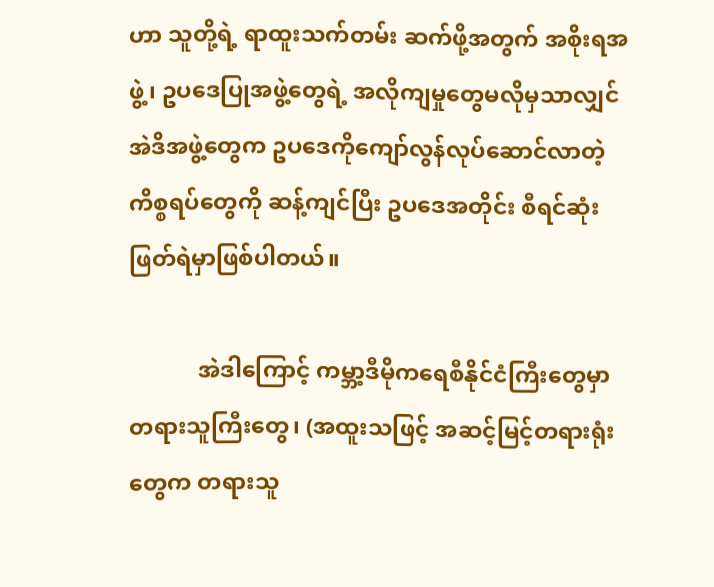ဟာ သူတို့ရဲ့ ရာထူးသက်တမ်း ဆက်ဖို့အတွက် အစိုးရအဖွဲ့၊ ဥပဒေပြုအဖွဲ့တွေရဲ့ အလိုကျမှုတွေမလိုမှသာလျှင် အဲဒိအဖွဲ့တွေက ဥပဒေကိုကျော်လွန်လုပ်ဆောင်လာတဲ့ ကိစ္စရပ်တွေကို ဆန့်ကျင်ပြီး ဥပဒေအတိုင်း စီရင်ဆုံးဖြတ်ရဲမှာဖြစ်ပါတယ်။

            အဲဒါကြောင့် ကမ္ဘာ့ဒီမိုကရေစီနိုင်ငံကြီးတွေမှာ တရားသူကြီးတွေ၊ (အထူးသဖြင့် အဆင့်မြင့်တရားရုံးတွေက တရားသူ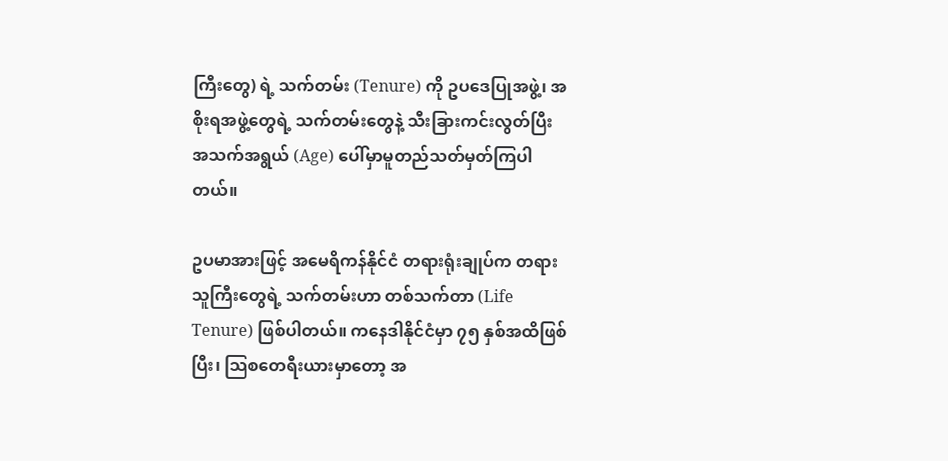ကြီးတွေ) ရဲ့ သက်တမ်း (Tenure) ကို ဥပဒေပြုအဖွဲ့၊ အစိုးရအဖွဲ့တွေရဲ့ သက်တမ်းတွေနဲ့ သီးခြားကင်းလွတ်ပြီး အသက်အရွယ် (Age) ပေါ်မှာမူတည်သတ်မှတ်ကြပါတယ်။

ဥပမာအားဖြင့် အမေရိကန်နိုင်ငံ တရားရုံးချုပ်က တရားသူကြီးတွေရဲ့ သက်တမ်းဟာ တစ်သက်တာ (Life Tenure) ဖြစ်ပါတယ်။ ကနေဒါနိုင်ငံမှာ ၇၅ နှစ်အထိဖြစ်ပြီး၊ သြစတေရီးယားမှာတော့ အ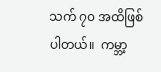သက် ၇၀ အထိဖြစ်ပါတယ်။  ကမ္ဘာ့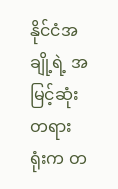နိုင်ငံအချို့ရဲ့ အမြင့်ဆုံးတရားရုံးက တ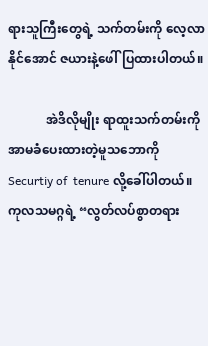ရားသူကြီးတွေရဲ့ သက်တမ်းကို လေ့လာနိုင်အောင် ဇယားနဲ့ဖေါ်ပြထားပါတယ်။

            အဲဒိလိုမျိုး ရာထူးသက်တမ်းကို အာမခံပေးထားတဲ့မူသဘောကို Securtiy of  tenure လို့ခေါ်ပါတယ်။ ကုလသမဂ္ဂရဲ့ “လွတ်လပ်စွာတရား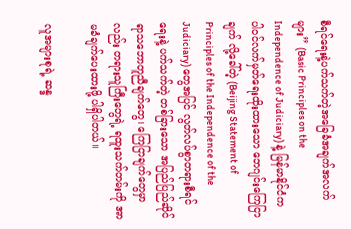စီရင်ရေးနဲ့ပက်သက်တဲ့အခြေခံအချက်အလက်များ” (Basic Principles on the Independence of Judiciary) နဲ့ မြန်မာနိုင်ငံက ပါဝင်လက်မှတ်ရေးထိုးထားသော ဘေဂျင်းကြေငြာချက် လို့ခေါ်တဲ့ (Beijing Statement of Principles of the Independence of the Judiciary) တွေအပြင် လွတ်လပ်စွာတရားစီရင်ရေးနဲ့ ပက်သက်တဲ့ တစ်ခြားသော အပြည်ပြည်ဆိုင်ရာသဘောတူညီချက်တွေ၊ ကြေငြာချက်တွေမှာလည်း တရားသူကြီးတွေရဲ့ ရထူးသက်တမ်းကို အာမခံချက်ပေးထားဖို့ ပါရှိပါတယ်။

လူအများစုရဲ့ ဆန္ဒ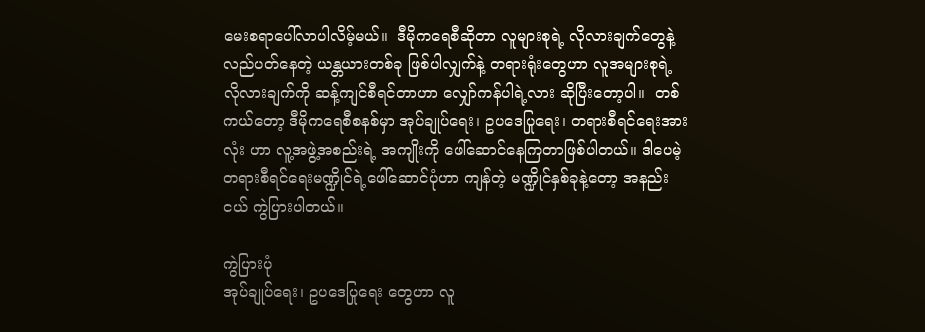မေးစရာပေါ်လာပါလိမ့်မယ်။  ဒီမိုကရေစီဆိုတာ လူများစုရဲ့ လိုလားချက်တွေနဲ့ လည်ပတ်နေတဲ့ ယန္တယားတစ်ခု ဖြစ်ပါလျှက်နဲ့ တရားရုံးတွေဟာ လူအများစုရဲ့ လိုလားချက်ကို ဆန့်ကျင်စီရင်တာဟာ လျှော်ကန်ပါရဲ့လား ဆိုပြီးတော့ပါ။  တစ်ကယ်တော့ ဒီမိုကရေစီစနစ်မှာ အုပ်ချုပ်ရေး၊ ဥပဒေပြုရေး၊ တရားစီရင်ရေးအားလုံး ဟာ လူ့အဖွဲ့အစည်းရဲ့ အကျိုးကို ဖေါ်ဆောင်နေကြတာဖြစ်ပါတယ်။ ဒါပေမဲ့ တရားစီရင်ရေးမဏ္ဍိုင်ရဲ့ဖေါ်ဆောင်ပုံဟာ ကျန်တဲ့ မဏ္ဍိုင်နှစ်ခုနဲ့တော့ အနည်းငယ် ကွဲပြားပါတယ်။

ကွဲပြားပုံ
အုပ်ချုပ်ရေး၊ ဥပဒေပြုရေး တွေဟာ လူ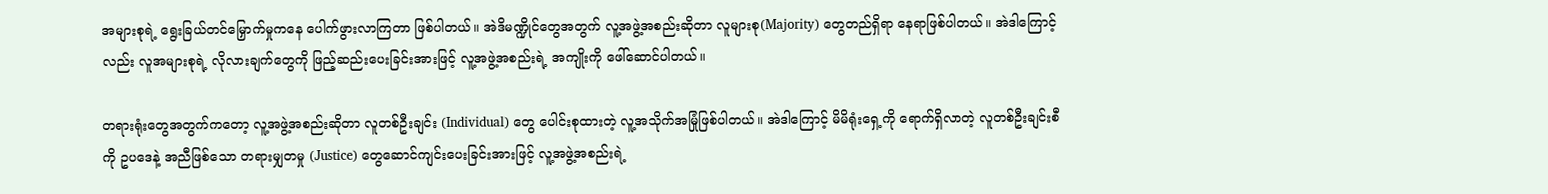အများစုရဲ့ ရွေးခြယ်တင်မြှောက်မှုကနေ ပေါက်ဖွားလာကြတာ ဖြစ်ပါတယ်။ အဲဒိမဏ္ဍိုင်တွေအတွက် လူ့အဖွဲ့အစည်းဆိုတာ လူများစု(Majority) တွေတည်ရှိရာ နေရာဖြစ်ပါတယ်။ အဲဒါကြောင့်လည်း လူအများစုရဲ့ လိုလားချက်တွေကို ဖြည့်ဆည်းပေးခြင်းအားဖြင့် လူ့အဖွဲ့အစည်းရဲ့ အကျိုးကို ဖေါ်ဆောင်ပါတယ်။

တရားရုံးတွေအတွက်ကတော့ လူ့အဖွဲ့အစည်းဆိုတာ လူတစ်ဦးချင်း (Individual) တွေ ပေါင်းစုထားတဲ့ လူ့အသိုက်အမြုံဖြစ်ပါတယ်။ အဲဒါကြောင့် မိမိရုံးရှေ့ကို ရောက်ရှိလာတဲ့ လူတစ်ဦးချင်းစီကို ဥပဒေနဲ့ အညီဖြစ်သော တရားမျှတမှု (Justice) တွေဆောင်ကျင်းပေးခြင်းအားဖြင့် လူ့အဖွဲ့အစည်းရဲ့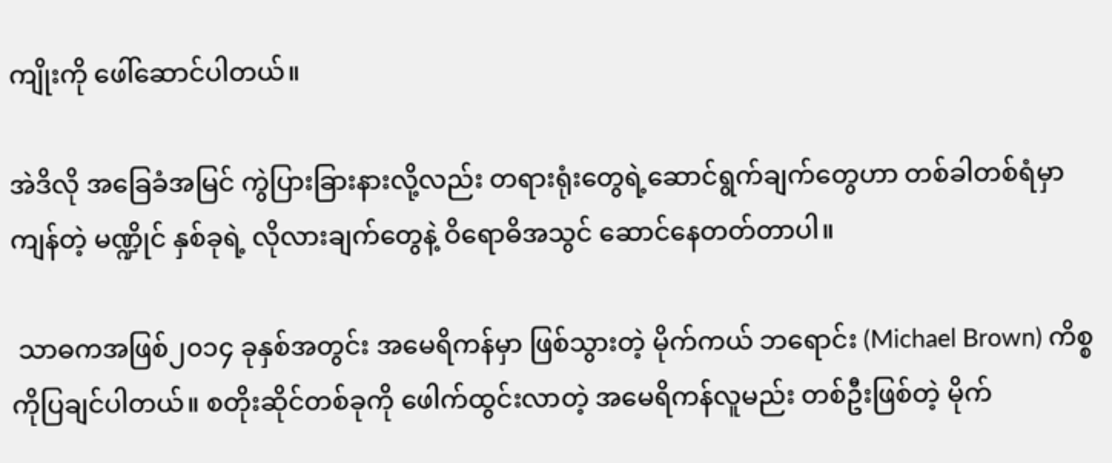ကျိုးကို ဖေါ်ဆောင်ပါတယ်။

အဲဒိလို အခြေခံအမြင် ကွဲပြားခြားနားလို့လည်း တရားရုံးတွေရဲ့ဆောင်ရွက်ချက်တွေဟာ တစ်ခါတစ်ရံမှာ ကျန်တဲ့ မဏ္ဍိုင် နှစ်ခုရဲ့ လိုလားချက်တွေနဲ့ ဝိရောဓိအသွင် ဆောင်နေတတ်တာပါ။

 သာဓကအဖြစ်၂၀၁၄ ခုနှစ်အတွင်း အမေရိကန်မှာ ဖြစ်သွားတဲ့ မိုက်ကယ် ဘရောင်း (Michael Brown) ကိစ္စကိုပြချင်ပါတယ်။ စတိုးဆိုင်တစ်ခုကို ဖေါက်ထွင်းလာတဲ့ အမေရိကန်လူမည်း တစ်ဦးဖြစ်တဲ့ မိုက်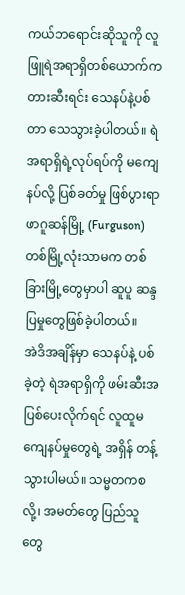ကယ်ဘရောင်းဆိုသူကို လူဖြူရဲအရာရှိတစ်ယောက်က တားဆီးရင်း သေနပ်နဲ့ပစ်တာ သေသွားခဲ့ပါတယ်။ ရဲအရာရှိရဲ့လုပ်ရပ်ကို မကျေနပ်လို့ ပြစ်ခတ်မှု ဖြစ်ပွားရာ ဖာဂူဆန်မြို့ (Furguson) တစ်မြို့လုံးသာမက တစ်ခြားမြို့တွေမှာပါ ဆူပူ ဆန္ဒပြမှုတွေဖြစ်ခဲ့ပါတယ်။
အဲဒိအချိန်မှာ သေနပ်နဲ့ ပစ်ခဲ့တဲ့ ရဲအရာရှိကို ဖမ်းဆီးအပြစ်ပေးလိုက်ရင် လူထူမကျေနပ်မှုတွေရဲ့ အရှိန် တန့်သွားပါမယ်။ သမ္မတကစလို့၊ အမတ်တွေ ပြည်သူတွေ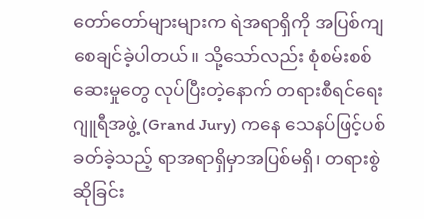တော်တော်များများက ရဲအရာရှိကို အပြစ်ကျစေချင်ခဲ့ပါတယ်။ သို့သော်လည်း စုံစမ်းစစ်ဆေးမှုတွေ လုပ်ပြီးတဲ့နောက် တရားစီရင်ရေးဂျူရီအဖွဲ့ (Grand Jury) ကနေ သေနပ်ဖြင့်ပစ်ခတ်ခဲ့သည့် ရာအရာရှိမှာအပြစ်မရှိ၊ တရားစွဲဆိုခြင်း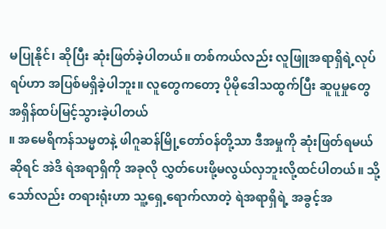မပြုနိုင်၊ ဆိုပြီး ဆုံးဖြတ်ခဲ့ပါတယ်။ တစ်ကယ်လည်း လူဖြူအရာရှိရဲ့လုပ်ရပ်ဟာ အပြစ်မရှိခဲ့ပါဘူး။ လူတွေကတော့ ပိုမိုဒေါသထွက်ပြီး ဆူပူမှုတွေ အရှိန်ထပ်မြင့်သွားခဲ့ပါတယ်
။ အမေရိကန်သမ္မတနဲ့ ဖါဂူဆန်မြို့တော်ဝန်တို့သာ ဒီအမှုကို ဆုံးဖြတ်ရမယ်ဆိုရင် အဲဒိ ရဲအရာရှိကို အခုလို လွှတ်ပေးဖို့မလွယ်လှဘူးလို့ထင်ပါတယ်။ သို့သော်လည်း တရားရုံးဟာ သူ့ရှေ့ရောက်လာတဲ့ ရဲအရာရှိရဲ့ အခွင့်အ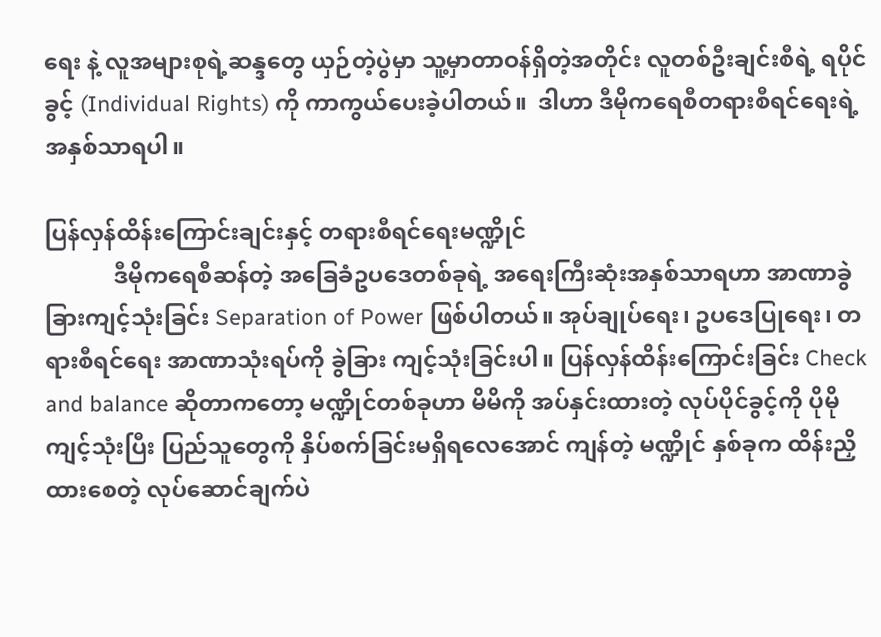ရေး နဲ့ လူအများစုရဲ့ဆန္ဒတွေ ယှဉ်တဲ့ပွဲမှာ သူ့မှာတာဝန်ရှိတဲ့အတိုင်း လူတစ်ဦးချင်းစီရဲ့ ရပိုင်ခွင့် (Individual Rights) ကို ကာကွယ်ပေးခဲ့ပါတယ်။  ဒါဟာ ဒီမိုကရေစီတရားစီရင်ရေးရဲ့ အနှစ်သာရပါ။

ပြန်လှန်ထိန်းကြောင်းချင်းနှင့် တရားစီရင်ရေးမဏ္ဍိုင်
            ဒီမိုကရေစီဆန်တဲ့ အခြေခံဥပဒေတစ်ခုရဲ့ အရေးကြီးဆုံးအနှစ်သာရဟာ အာဏာခွဲခြားကျင့်သုံးခြင်း Separation of Power ဖြစ်ပါတယ်။ အုပ်ချုပ်ရေး၊ ဥပဒေပြုရေး၊ တရားစီရင်ရေး အာဏာသုံးရပ်ကို ခွဲခြား ကျင့်သုံးခြင်းပါ။ ပြန်လှန်ထိန်းကြောင်းခြင်း Check and balance ဆိုတာကတော့ မဏ္ဍိုင်တစ်ခုဟာ မိမိကို အပ်နှင်းထားတဲ့ လုပ်ပိုင်ခွင့်ကို ပိုမိုကျင့်သုံးပြီး ပြည်သူတွေကို နှိပ်စက်ခြင်းမရှိရလေအောင် ကျန်တဲ့ မဏ္ဍိုင် နှစ်ခုက ထိန်းညှိထားစေတဲ့ လုပ်ဆောင်ချက်ပဲ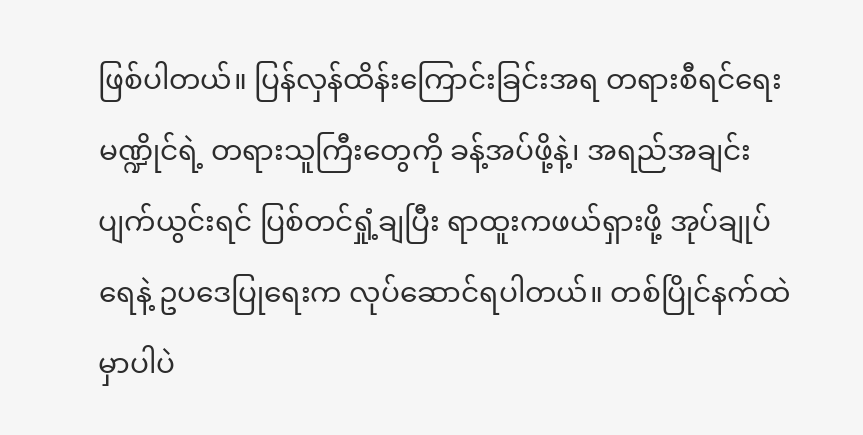ဖြစ်ပါတယ်။ ပြန်လှန်ထိန်းကြောင်းခြင်းအရ တရားစီရင်ရေးမဏ္ဍိုင်ရဲ့ တရားသူကြီးတွေကို ခန့်အပ်ဖို့နဲ့၊ အရည်အချင်းပျက်ယွင်းရင် ပြစ်တင်ရှုံ့ချပြီး ရာထူးကဖယ်ရှားဖို့ အုပ်ချုပ်ရေနဲ့ ဥပဒေပြုရေးက လုပ်ဆောင်ရပါတယ်။ တစ်ပြိုင်နက်ထဲမှာပါပဲ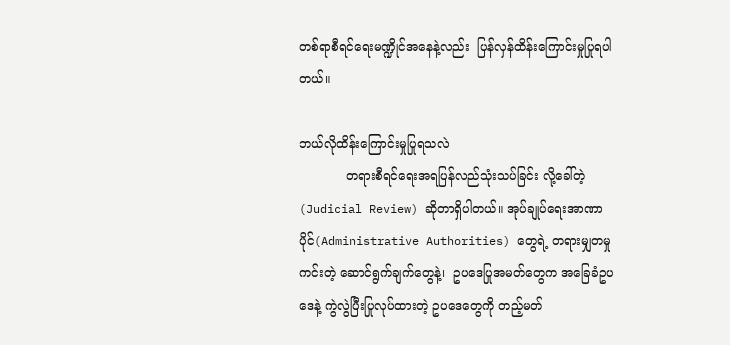တစ်ရာစီရင်ရေးမဏ္ဍိုင်အနေနဲ့လည်း  ပြန်လှန်ထိန်းကြောင်းမှုပြုရပါတယ်။

ဘယ်လိုထိန်းကြောင်းမှုပြုရသလဲ
            တရားစီရင်ရေးအရပြန်လည်သုံးသပ်ခြင်း လို့ခေါ်တဲ့ (Judicial Review) ဆိုတာရှိပါတယ်။ အုပ်ချုပ်ရေးအာဏာပိုင်(Administrative Authorities) တွေရဲ့ တရားမျှတမှုကင်းတဲ့ ဆောင်ရွက်ချက်တွေနဲ့၊  ဥပဒေပြုအမတ်တွေက အခြေခံဥပဒေနဲ့ ကွဲလွဲပြီးပြုလုပ်ထားတဲ့ ဥပဒေတွေကို တည့်မတ်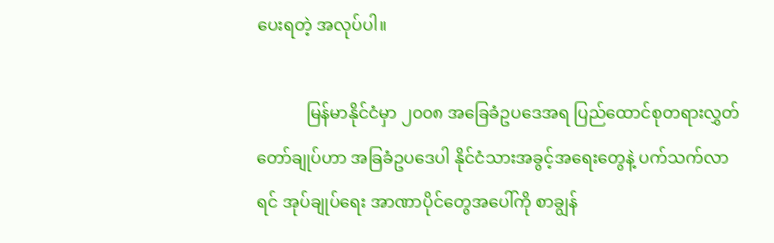ပေးရတဲ့ အလုပ်ပါ။

            မြန်မာနိုင်ငံမှာ ၂၀၀၈ အခြေခံဥပဒေအရ ပြည်ထောင်စုတရားလွှတ်တော်ချုပ်ဟာ အခြခံဥပဒေပါ နိုင်ငံသားအခွင့်အရေးတွေနဲ့ ပက်သက်လာရင် အုပ်ချုပ်ရေး အာဏာပိုင်တွေအပေါ်ကို စာချွန်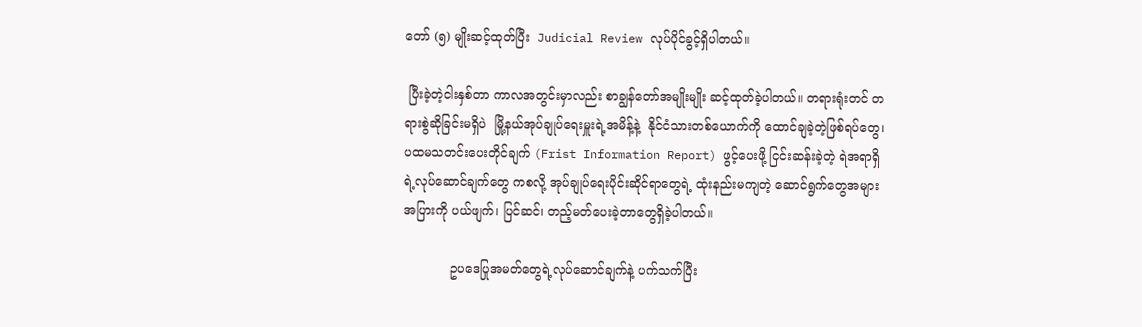တော် (၅) မျိုးဆင့်ထုတ်ပြီး  Judicial Review လုပ်ပိုင်ခွင့်ရှိပါတယ်။

 ပြီးခဲ့တဲ့ငါးနှစ်တာ ကာလအတွင်းမှာလည်း စာချွန်တော်အမျိုးမျိုး ဆင့်ထုတ်ခဲ့ပါတယ်။ တရားရုံးတင် တရားစွဲဆိုခြင်းမရှိပဲ  မြို့နယ်အုပ်ချုပ်ရေးမှူးရဲ့အမိန့်နဲ့  နိုင်ငံသားတစ်ယောက်ကို ထောင်ချခဲ့တဲ့ဖြစ်ရပ်တွေ၊ ပထမသတင်းပေးတိုင်ချက် (Frist Information Report) ဖွင့်ပေးဖို့ ငြင်းဆန်းခဲ့တဲ့ ရဲအရာရှိ ရဲ့လုပ်ဆောင်ချက်တွေ ကစလို့ အုပ်ချုပ်ရေးပိုင်းဆိုင်ရာတွေရဲ့ ထုံးနည်းမကျတဲ့ ဆောင်ရွက်တွေအများအပြားကို ပယ်ဖျက်၊ ပြင်ဆင်၊ တည့်မတ်ပေးခဲ့တာတွေရှိခဲ့ပါတယ်။

            ဥပဒေပြုအမတ်တွေရဲ့လုပ်ဆောင်ချက်နဲ့ ပက်သက်ပြီး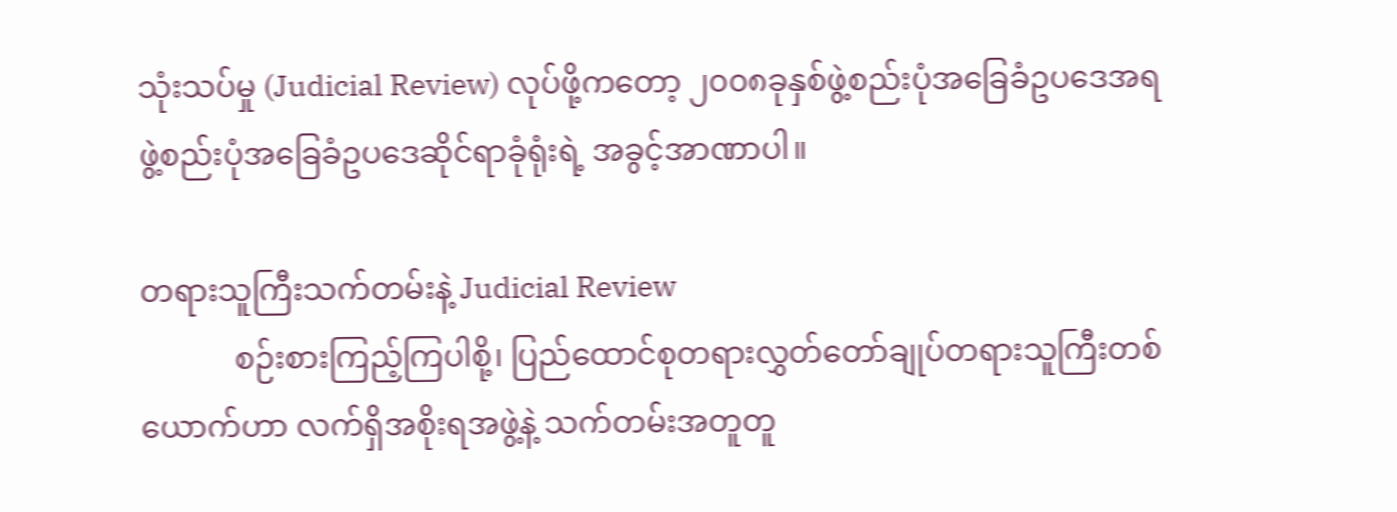သုံးသပ်မှု (Judicial Review) လုပ်ဖို့ကတော့ ၂၀၀၈ခုနှစ်ဖွဲ့စည်းပုံအခြေခံဥပဒေအရ ဖွဲ့စည်းပုံအခြေခံဥပဒေဆိုင်ရာခုံရုံးရဲ့ အခွင့်အာဏာပါ။

တရားသူကြီးသက်တမ်းနဲ့ Judicial Review
            စဉ်းစားကြည့်ကြပါစို့၊ ပြည်ထောင်စုတရားလွှတ်တော်ချုပ်တရားသူကြီးတစ်ယောက်ဟာ လက်ရှိအစိုးရအဖွဲ့နဲ့ သက်တမ်းအတူတူ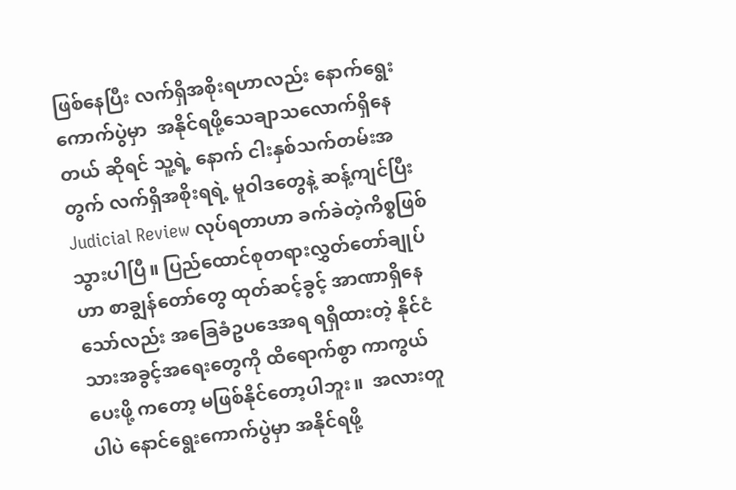ဖြစ်နေပြီး လက်ရှိအစိုးရဟာလည်း နောက်ရွေးကောက်ပွဲမှာ  အနိုင်ရဖို့သေချာသလောက်ရှိနေတယ် ဆိုရင် သူ့ရဲ့ နောက် ငါးနှစ်သက်တမ်းအတွက် လက်ရှိအစိုးရရဲ့ မူဝါဒတွေနဲ့ ဆန့်ကျင်ပြီး Judicial Review လုပ်ရတာဟာ ခက်ခဲတဲ့ကိစ္စဖြစ်သွားပါပြီ။ ပြည်ထောင်စုတရားလွှတ်တော်ချုပ်ဟာ စာချွန်တော်တွေ ထုတ်ဆင့်ခွင့် အာဏာရှိနေသော်လည်း အခြေခံဥပဒေအရ ရရှိထားတဲ့ နိုင်ငံသားအခွင့်အရေးတွေကို ထိရောက်စွာ ကာကွယ်ပေးဖို့ ကတော့ မဖြစ်နိုင်တော့ပါဘူး။  အလားတူပါပဲ နောင်ရွေးကောက်ပွဲမှာ အနိုင်ရဖို့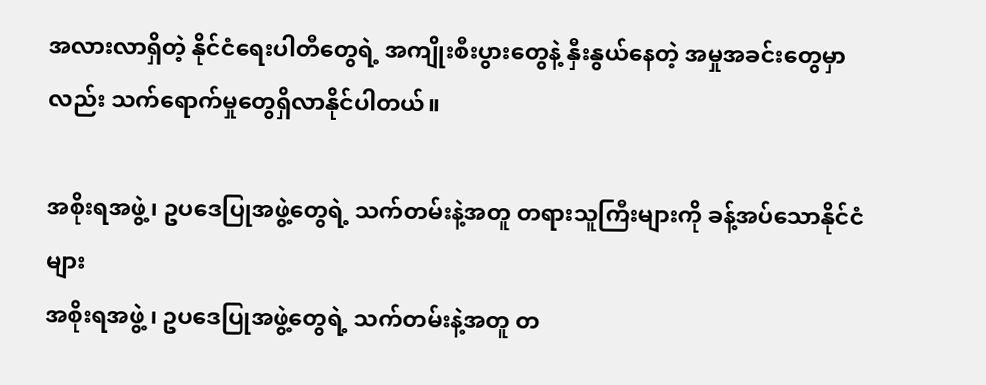အလားလာရှိတဲ့ နိုင်ငံရေးပါတီတွေရဲ့ အကျိုးစီးပွားတွေနဲ့ နှီးနွယ်နေတဲ့ အမှုအခင်းတွေမှာလည်း သက်ရောက်မှုတွေရှိလာနိုင်ပါတယ်။

အစိုးရအဖွဲ့၊ ဥပဒေပြုအဖွဲ့တွေရဲ့ သက်တမ်းနဲ့အတူ တရားသူကြီးများကို ခန့်အပ်သောနိုင်ငံများ
အစိုးရအဖွဲ့ ၊ ဥပဒေပြုအဖွဲ့တွေရဲ့ သက်တမ်းနဲ့အတူ တ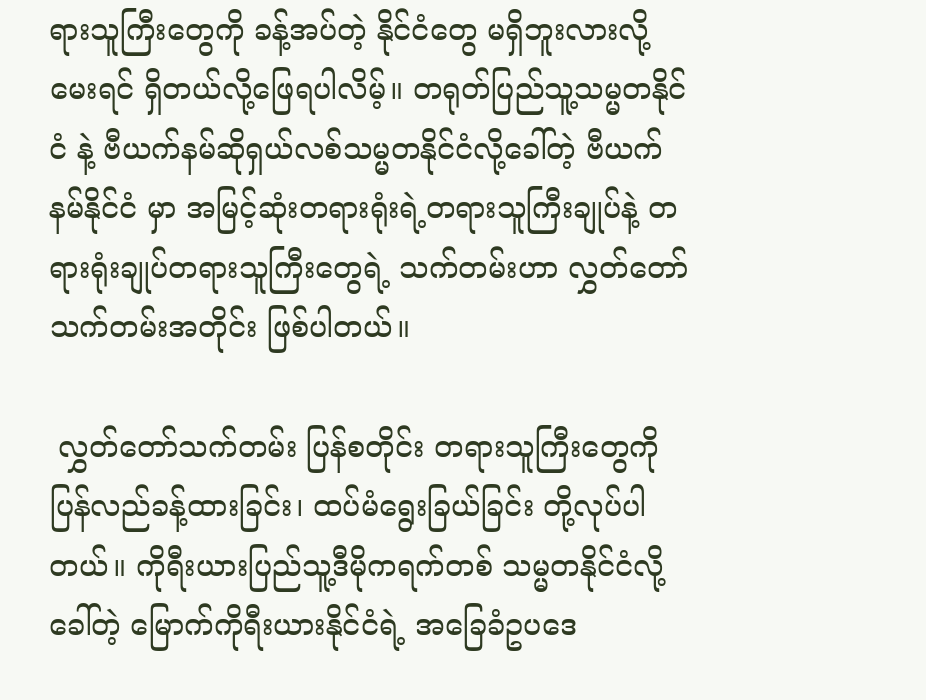ရားသူကြီးတွေကို ခန့်အပ်တဲ့ နိုင်ငံတွေ မရှိဘူးလားလို့ မေးရင် ရှိတယ်လို့ဖြေရပါလိမ့်။ တရုတ်ပြည်သူ့သမ္မတနိုင်ငံ နဲ့ ဗီယက်နမ်ဆိုရှယ်လစ်သမ္မတနိုင်ငံလို့ခေါ်တဲ့ ဗီယက်နမ်နိုင်ငံ မှာ အမြင့်ဆုံးတရားရုံးရဲ့တရားသူကြီးချုပ်နဲ့ တရားရုံးချုပ်တရားသူကြီးတွေရဲ့ သက်တမ်းဟာ လွှတ်တော်သက်တမ်းအတိုင်း ဖြစ်ပါတယ်။

 လွှတ်တော်သက်တမ်း ပြန်စတိုင်း တရားသူကြီးတွေကို ပြန်လည်ခန့်ထားခြင်း၊ ထပ်မံရွေးခြယ်ခြင်း တို့လုပ်ပါတယ်။ ကိုရီးယားပြည်သူ့ဒီမိုကရက်တစ် သမ္မတနိုင်ငံလို့ ခေါ်တဲ့ မြောက်ကိုရီးယားနိုင်ငံရဲ့ အခြေခံဥပဒေ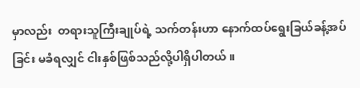မှာလည်း  တရားသူကြီးချုပ်ရဲ့ သက်တန်းဟာ နောက်ထပ်ရွေးခြယ်ခန့်အပ်ခြင်း မခံရလျှင် ငါးနှစ်ဖြစ်သည်လို့ပါရှိပါတယ်။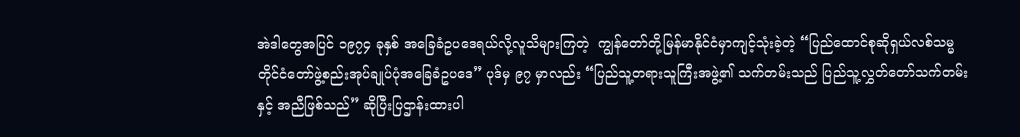အဲဒါတွေအပြင် ၁၉၇၄ ခုနှစ် အခြေခံဥပဒေရယ်လို့လူသိများကြတဲ့  ကျွန်တော်တို့မြန်မာနိုင်ငံမှာကျင့်သုံးခဲ့တဲ့ “ပြည်ထောင်စုဆိုရှယ်လစ်သမ္မတိုင်ငံတော်ဖွဲ့စည်းအုပ်ချုပ်ပုံအခြေခံဥပဒေ” ပုဒ်မှ ၉၇ မှာလည်း “ပြည်သူ့တရားသူကြီးအဖွဲ့၏ သက်တမ်းသည် ပြည်သူ့လွှတ်တော်သက်တမ်းနှင့် အညီဖြစ်သည်” ဆိုပြီးပြဌာန်းထားပါ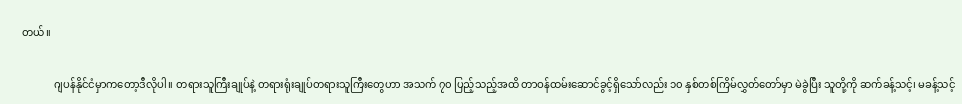တယ်။

            ဂျပန်နိုင်ငံမှာကတော့ဒီလိုပါ။ တရားသူကြီးချုပ်နဲ့ တရားရုံးချုပ်တရားသူကြီးတွေဟာ အသက် ၇၀ ပြည့်သည့်အထိ တာဝန်ထမ်းဆောင်ခွင့်ရှိသော်လည်း ၁၀ နှစ်တစ်ကြိမ်လွှတ်တော်မှာ မဲခွဲပြီး သူတို့ကို ဆက်ခန့်သင့်၊ မခန့်သင့်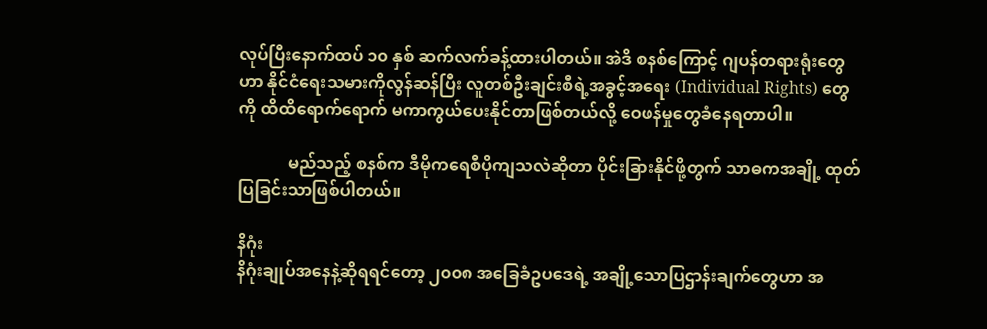လုပ်ပြီးနောက်ထပ် ၁၀ နှစ် ဆက်လက်ခန့်ထားပါတယ်။ အဲဒိ စနစ်ကြောင့် ဂျပန်တရားရုံးတွေဟာ နိုင်ငံရေးသမားကိုလွန်ဆန်ပြီး လူတစ်ဦးချင်းစီရဲ့အခွင့်အရေး (Individual Rights) တွေကို ထိထိရောက်ရောက် မကာကွယ်ပေးနိုင်တာဖြစ်တယ်လို့ ဝေဖန်မှုတွေခံနေရတာပါ။

            မည်သည့် စနစ်က ဒီမိုကရေစီပိုကျသလဲဆိုတာ ပိုင်းခြားနိုင်ဖို့တွက် သာဓကအချို့ ထုတ်ပြခြင်းသာဖြစ်ပါတယ်။

နိဂုံး
နိဂုံးချုပ်အနေနဲ့ဆိုရရင်တော့ ၂၀၀၈ အခြေခံဥပဒေရဲ့ အချို့သောပြဌာန်းချက်တွေဟာ အ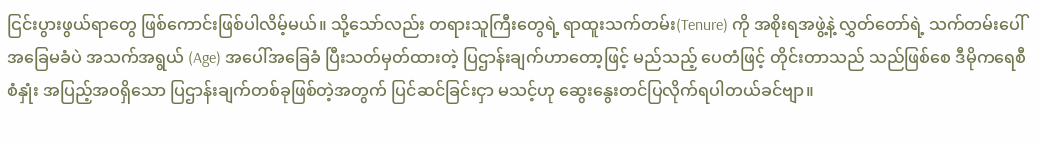ငြင်းပွားဖွယ်ရာတွေ ဖြစ်ကောင်းဖြစ်ပါလိမ့်မယ်။ သို့သော်လည်း တရားသူကြီးတွေရဲ့ ရာထူးသက်တမ်း(Tenure) ကို အစိုးရအဖွဲ့နဲ့ လွှတ်တော်ရဲ့ သက်တမ်းပေါ် အခြေမခံပဲ အသက်အရွယ် (Age) အပေါ်အခြေခံ ပြီးသတ်မှတ်ထားတဲ့ ပြဌာန်းချက်ဟာတော့ဖြင့် မည်သည့် ပေတံဖြင့် တိုင်းတာသည် သည်ဖြစ်စေ ဒီမိုကရေစီစံနှုံး အပြည့်အဝရှိသော ပြဌာန်းချက်တစ်ခုဖြစ်တဲ့အတွက် ပြင်ဆင်ခြင်းငှာ မသင့်ဟု ဆွေးနွေးတင်ပြလိုက်ရပါတယ်ခင်ဗျာ။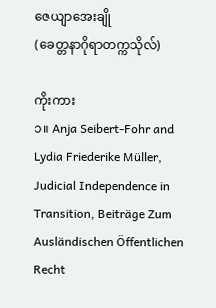ဇေယျာအေးချို
(ခေတ္တနာဂိုရာတက္ကသိုလ်)

ကိုးကား
၁။ Anja Seibert-Fohr and Lydia Friederike Müller, Judicial Independence in Transition, Beiträge Zum Ausländischen Öffentlichen Recht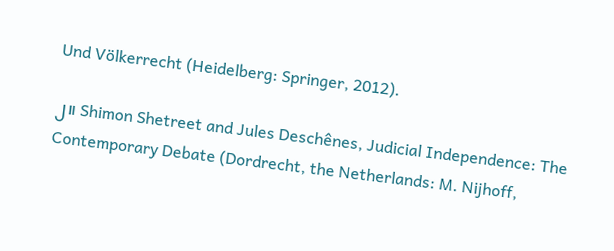Und Völkerrecht (Heidelberg: Springer, 2012).

၂။ Shimon Shetreet and Jules Deschênes, Judicial Independence: The Contemporary Debate (Dordrecht, the Netherlands: M. Nijhoff,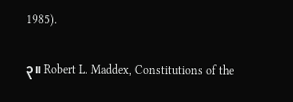1985).

၃။ Robert L. Maddex, Constitutions of the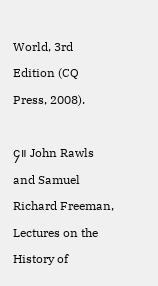World, 3rd Edition (CQ Press, 2008).

၄။ John Rawls and Samuel Richard Freeman, Lectures on the History of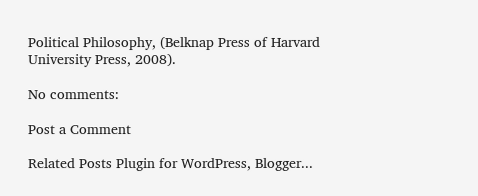Political Philosophy, (Belknap Press of Harvard University Press, 2008).

No comments:

Post a Comment

Related Posts Plugin for WordPress, Blogger...